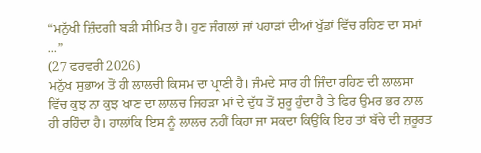“ਮਨੁੱਖੀ ਜ਼ਿੰਦਗੀ ਬੜੀ ਸੀਮਿਤ ਹੈ। ਹੁਣ ਜੰਗਲਾਂ ਜਾਂ ਪਹਾੜਾਂ ਦੀਆਂ ਖੁੱਡਾਂ ਵਿੱਚ ਰਹਿਣ ਦਾ ਸਮਾਂ ...”
(27 ਫਰਵਰੀ 2026)
ਮਨੁੱਖ ਸੁਭਾਅ ਤੋਂ ਹੀ ਲਾਲਚੀ ਕਿਸਮ ਦਾ ਪ੍ਰਾਣੀ ਹੈ। ਜੰਮਦੇ ਸਾਰ ਹੀ ਜਿੰਦਾ ਰਹਿਣ ਦੀ ਲਾਲਸਾ ਵਿੱਚ ਕੁਝ ਨਾ ਕੁਝ ਖਾਣ ਦਾ ਲਾਲਚ ਜਿਹੜਾ ਮਾਂ ਦੇ ਦੁੱਧ ਤੋਂ ਸ਼ੁਰੂ ਹੁੰਦਾ ਹੈ ਤੇ ਫਿਰ ਉਮਰ ਭਰ ਨਾਲ ਹੀ ਰਹਿੰਦਾ ਹੈ। ਹਾਲਾਂਕਿ ਇਸ ਨੂੰ ਲਾਲਚ ਨਹੀਂ ਕਿਹਾ ਜਾ ਸਕਦਾ ਕਿਉਂਕਿ ਇਹ ਤਾਂ ਬੱਚੇ ਦੀ ਜ਼ਰੂਰਤ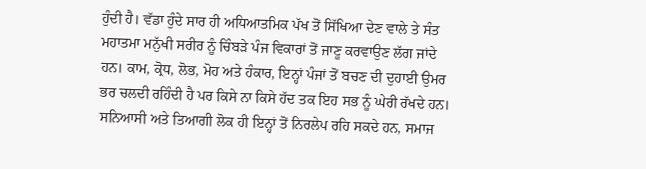ਹੁੰਦੀ ਹੈ। ਵੱਡਾ ਹੁੰਦੇ ਸਾਰ ਹੀ ਅਧਿਆਤਮਿਕ ਪੱਖ ਤੋਂ ਸਿੱਖਿਆ ਦੇਣ ਵਾਲੇ ਤੇ ਸੰਤ ਮਹਾਤਮਾ ਮਨੁੱਖੀ ਸਰੀਰ ਨੂੰ ਚਿੰਬੜੇ ਪੰਜ ਵਿਕਾਰਾਂ ਤੋਂ ਜਾਣੂ ਕਰਵਾਉਣ ਲੱਗ ਜਾਂਦੇ ਹਨ। ਕਾਮ, ਕ੍ਰੋਧ, ਲੋਭ, ਮੋਹ ਅਤੇ ਹੰਕਾਰ, ਇਨ੍ਹਾਂ ਪੰਜਾਂ ਤੋਂ ਬਚਣ ਦੀ ਦੁਹਾਈ ਉਮਰ ਭਰ ਚਲਦੀ ਰਹਿੰਦੀ ਹੈ ਪਰ ਕਿਸੇ ਨਾ ਕਿਸੇ ਹੱਦ ਤਕ ਇਹ ਸਭ ਨੂੰ ਘੇਰੀ ਰੱਖਦੇ ਹਨ। ਸਨਿਆਸੀ ਅਤੇ ਤਿਆਗੀ ਲੋਕ ਹੀ ਇਨ੍ਹਾਂ ਤੋਂ ਨਿਰਲੇਪ ਰਹਿ ਸਕਦੇ ਹਨ, ਸਮਾਜ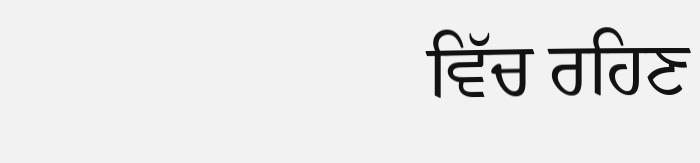ਵਿੱਚ ਰਹਿਣ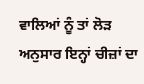ਵਾਲਿਆਂ ਨੂੰ ਤਾਂ ਲੋੜ ਅਨੁਸਾਰ ਇਨ੍ਹਾਂ ਚੀਜ਼ਾਂ ਦਾ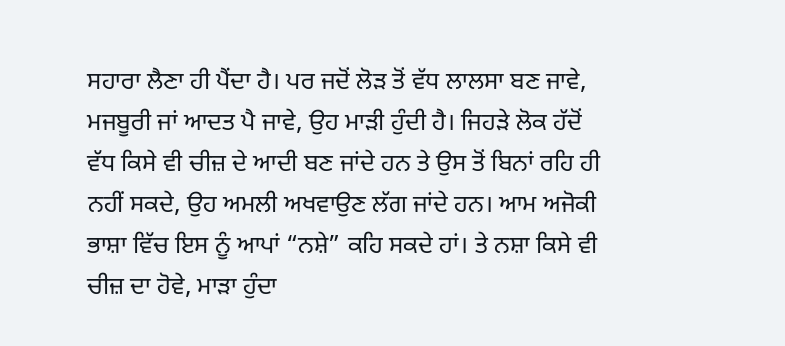ਸਹਾਰਾ ਲੈਣਾ ਹੀ ਪੈਂਦਾ ਹੈ। ਪਰ ਜਦੋਂ ਲੋੜ ਤੋਂ ਵੱਧ ਲਾਲਸਾ ਬਣ ਜਾਵੇ, ਮਜਬੂਰੀ ਜਾਂ ਆਦਤ ਪੈ ਜਾਵੇ, ਉਹ ਮਾੜੀ ਹੁੰਦੀ ਹੈ। ਜਿਹੜੇ ਲੋਕ ਹੱਦੋਂ ਵੱਧ ਕਿਸੇ ਵੀ ਚੀਜ਼ ਦੇ ਆਦੀ ਬਣ ਜਾਂਦੇ ਹਨ ਤੇ ਉਸ ਤੋਂ ਬਿਨਾਂ ਰਹਿ ਹੀ ਨਹੀਂ ਸਕਦੇ, ਉਹ ਅਮਲੀ ਅਖਵਾਉਣ ਲੱਗ ਜਾਂਦੇ ਹਨ। ਆਮ ਅਜੋਕੀ ਭਾਸ਼ਾ ਵਿੱਚ ਇਸ ਨੂੰ ਆਪਾਂ “ਨਸ਼ੇ” ਕਹਿ ਸਕਦੇ ਹਾਂ। ਤੇ ਨਸ਼ਾ ਕਿਸੇ ਵੀ ਚੀਜ਼ ਦਾ ਹੋਵੇ, ਮਾੜਾ ਹੁੰਦਾ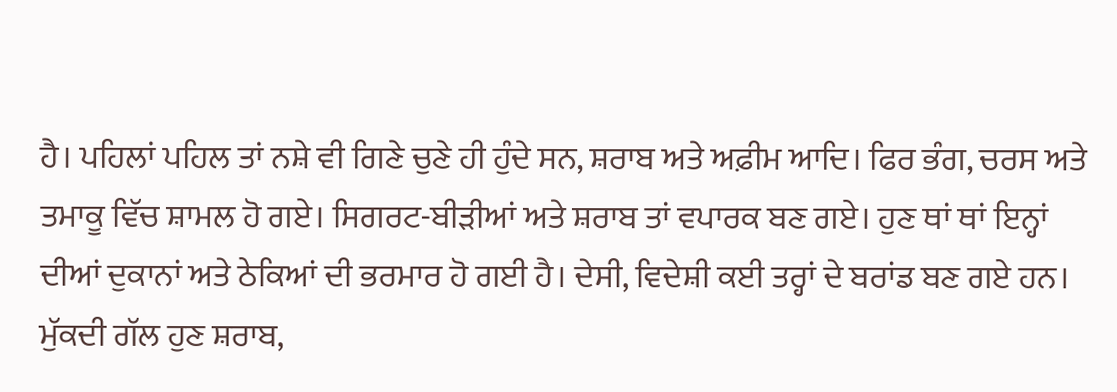ਹੈ। ਪਹਿਲਾਂ ਪਹਿਲ ਤਾਂ ਨਸ਼ੇ ਵੀ ਗਿਣੇ ਚੁਣੇ ਹੀ ਹੁੰਦੇ ਸਨ, ਸ਼ਰਾਬ ਅਤੇ ਅਫ਼ੀਮ ਆਦਿ। ਫਿਰ ਭੰਗ, ਚਰਸ ਅਤੇ ਤਮਾਕੂ ਵਿੱਚ ਸ਼ਾਮਲ ਹੋ ਗਏ। ਸਿਗਰਟ-ਬੀੜੀਆਂ ਅਤੇ ਸ਼ਰਾਬ ਤਾਂ ਵਪਾਰਕ ਬਣ ਗਏ। ਹੁਣ ਥਾਂ ਥਾਂ ਇਨ੍ਹਾਂ ਦੀਆਂ ਦੁਕਾਨਾਂ ਅਤੇ ਠੇਕਿਆਂ ਦੀ ਭਰਮਾਰ ਹੋ ਗਈ ਹੈ। ਦੇਸੀ, ਵਿਦੇਸ਼ੀ ਕਈ ਤਰ੍ਹਾਂ ਦੇ ਬਰਾਂਡ ਬਣ ਗਏ ਹਨ। ਮੁੱਕਦੀ ਗੱਲ ਹੁਣ ਸ਼ਰਾਬ,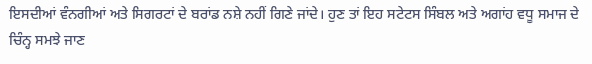ਇਸਦੀਆਂ ਵੰਨਗੀਆਂ ਅਤੇ ਸਿਗਰਟਾਂ ਦੇ ਬਰਾਂਡ ਨਸ਼ੇ ਨਹੀਂ ਗਿਣੇ ਜਾਂਦੇ। ਹੁਣ ਤਾਂ ਇਹ ਸਟੇਟਸ ਸਿੰਬਲ ਅਤੇ ਅਗਾਂਹ ਵਧੂ ਸਮਾਜ ਦੇ ਚਿੰਨ੍ਹ ਸਮਝੇ ਜਾਣ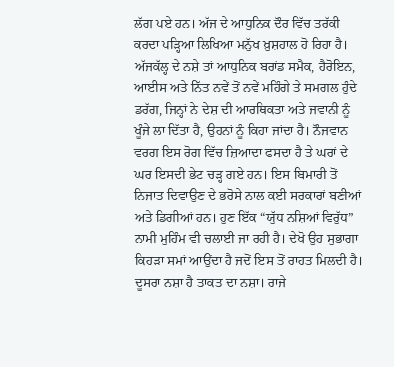ਲੱਗ ਪਏ ਹਨ। ਅੱਜ ਦੇ ਆਧੁਨਿਕ ਦੌਰ ਵਿੱਚ ਤਰੱਕੀ ਕਰਦਾ ਪੜ੍ਹਿਆ ਲਿਖਿਆ ਮਨੁੱਖ ਖ਼ੁਸ਼ਹਾਲ ਹੋ ਰਿਹਾ ਹੈ। ਅੱਜਕੱਲ੍ਹ ਦੇ ਨਸ਼ੇ ਤਾਂ ਆਧੁਨਿਕ ਬਰਾਂਡ ਸਮੈਕ, ਹੈਰੋਇਨ, ਆਈਸ ਅਤੇ ਨਿੱਤ ਨਵੇਂ ਤੋਂ ਨਵੇਂ ਮਹਿੰਗੇ ਤੇ ਸਮਗਲ ਹੁੰਦੇ ਡਰੱਗ, ਜਿਨ੍ਹਾਂ ਨੇ ਦੇਸ਼ ਦੀ ਆਰਥਿਕਤਾ ਅਤੇ ਜਵਾਨੀ ਨੂੰ ਖੂੰਜੇ ਲਾ ਦਿੱਤਾ ਹੈ, ਉਹਨਾਂ ਨੂੰ ਕਿਹਾ ਜਾਂਦਾ ਹੈ। ਨੌਜਵਾਨ ਵਰਗ ਇਸ ਰੋਗ ਵਿੱਚ ਜ਼ਿਆਦਾ ਫਸਦਾ ਹੈ ਤੇ ਘਰਾਂ ਦੇ ਘਰ ਇਸਦੀ ਭੇਟ ਚੜ੍ਹ ਗਏ ਹਨ। ਇਸ ਬਿਮਾਰੀ ਤੋਂ ਨਿਜਾਤ ਦਿਵਾਉਣ ਦੇ ਭਰੋਸੇ ਨਾਲ ਕਈ ਸਰਕਾਰਾਂ ਬਣੀਆਂ ਅਤੇ ਡਿਗੀਆਂ ਹਨ। ਹੁਣ ਇੱਕ “ਯੁੱਧ ਨਸ਼ਿਆਂ ਵਿਰੁੱਧ” ਨਾਮੀ ਮੁਹਿੰਮ ਵੀ ਚਲਾਈ ਜਾ ਰਹੀ ਹੈ। ਦੇਖੋ ਉਹ ਸੁਭਾਗਾ ਕਿਹੜਾ ਸਮਾਂ ਆਉਂਦਾ ਹੈ ਜਦੋਂ ਇਸ ਤੋਂ ਰਾਹਤ ਮਿਲਦੀ ਹੈ।
ਦੂਸਰਾ ਨਸ਼ਾ ਹੈ ਤਾਕਤ ਦਾ ਨਸ਼ਾ। ਰਾਜੇ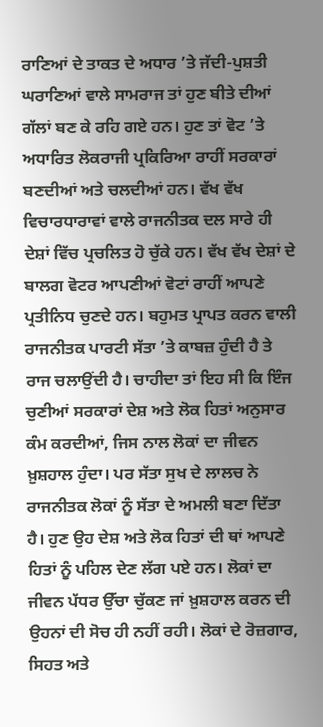ਰਾਣਿਆਂ ਦੇ ਤਾਕਤ ਦੇ ਅਧਾਰ ’ਤੇ ਜੱਦੀ-ਪੁਸ਼ਤੀ ਘਰਾਣਿਆਂ ਵਾਲੇ ਸਾਮਰਾਜ ਤਾਂ ਹੁਣ ਬੀਤੇ ਦੀਆਂ ਗੱਲਾਂ ਬਣ ਕੇ ਰਹਿ ਗਏ ਹਨ। ਹੁਣ ਤਾਂ ਵੋਟ ’ਤੇ ਅਧਾਰਿਤ ਲੋਕਰਾਜੀ ਪ੍ਰਕਿਰਿਆ ਰਾਹੀਂ ਸਰਕਾਰਾਂ ਬਣਦੀਆਂ ਅਤੇ ਚਲਦੀਆਂ ਹਨ। ਵੱਖ ਵੱਖ ਵਿਚਾਰਧਾਰਾਵਾਂ ਵਾਲੇ ਰਾਜਨੀਤਕ ਦਲ ਸਾਰੇ ਹੀ ਦੇਸ਼ਾਂ ਵਿੱਚ ਪ੍ਰਚਲਿਤ ਹੋ ਚੁੱਕੇ ਹਨ। ਵੱਖ ਵੱਖ ਦੇਸ਼ਾਂ ਦੇ ਬਾਲਗ ਵੋਟਰ ਆਪਣੀਆਂ ਵੋਟਾਂ ਰਾਹੀਂ ਆਪਣੇ ਪ੍ਰਤੀਨਿਧ ਚੁਣਦੇ ਹਨ। ਬਹੁਮਤ ਪ੍ਰਾਪਤ ਕਰਨ ਵਾਲੀ ਰਾਜਨੀਤਕ ਪਾਰਟੀ ਸੱਤਾ ’ਤੇ ਕਾਬਜ਼ ਹੁੰਦੀ ਹੈ ਤੇ ਰਾਜ ਚਲਾਉਂਦੀ ਹੈ। ਚਾਹੀਦਾ ਤਾਂ ਇਹ ਸੀ ਕਿ ਇੰਜ ਚੁਣੀਆਂ ਸਰਕਾਰਾਂ ਦੇਸ਼ ਅਤੇ ਲੋਕ ਹਿਤਾਂ ਅਨੁਸਾਰ ਕੰਮ ਕਰਦੀਆਂ, ਜਿਸ ਨਾਲ ਲੋਕਾਂ ਦਾ ਜੀਵਨ ਖ਼ੁਸ਼ਹਾਲ ਹੁੰਦਾ। ਪਰ ਸੱਤਾ ਸੁਖ ਦੇ ਲਾਲਚ ਨੇ ਰਾਜਨੀਤਕ ਲੋਕਾਂ ਨੂੰ ਸੱਤਾ ਦੇ ਅਮਲੀ ਬਣਾ ਦਿੱਤਾ ਹੈ। ਹੁਣ ਉਹ ਦੇਸ਼ ਅਤੇ ਲੋਕ ਹਿਤਾਂ ਦੀ ਥਾਂ ਆਪਣੇ ਹਿਤਾਂ ਨੂੰ ਪਹਿਲ ਦੇਣ ਲੱਗ ਪਏ ਹਨ। ਲੋਕਾਂ ਦਾ ਜੀਵਨ ਪੱਧਰ ਉੱਚਾ ਚੁੱਕਣ ਜਾਂ ਖ਼ੁਸ਼ਹਾਲ ਕਰਨ ਦੀ ਉਹਨਾਂ ਦੀ ਸੋਚ ਹੀ ਨਹੀਂ ਰਹੀ। ਲੋਕਾਂ ਦੇ ਰੋਜ਼ਗਾਰ, ਸਿਹਤ ਅਤੇ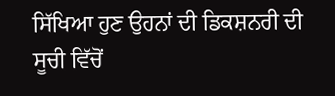ਸਿੱਖਿਆ ਹੁਣ ਉਹਨਾਂ ਦੀ ਡਿਕਸ਼ਨਰੀ ਦੀ ਸੂਚੀ ਵਿੱਚੋਂ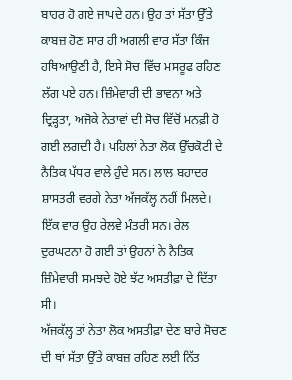ਬਾਹਰ ਹੋ ਗਏ ਜਾਪਦੇ ਹਨ। ਉਹ ਤਾਂ ਸੱਤਾ ਉੱਤੇ ਕਾਬਜ਼ ਹੋਣ ਸਾਰ ਹੀ ਅਗਲੀ ਵਾਰ ਸੱਤਾ ਕਿੰਜ ਹਥਿਆਉਣੀ ਹੈ, ਇਸੇ ਸੋਚ ਵਿੱਚ ਮਸਰੂਫ ਰਹਿਣ ਲੱਗ ਪਏ ਹਨ। ਜ਼ਿੰਮੇਵਾਰੀ ਦੀ ਭਾਵਨਾ ਅਤੇ ਦ੍ਰਿੜ੍ਹਤਾ, ਅਜੋਕੇ ਨੇਤਾਵਾਂ ਦੀ ਸੋਚ ਵਿੱਚੋਂ ਮਨਫ਼ੀ ਹੋ ਗਈ ਲਗਦੀ ਹੈ। ਪਹਿਲਾਂ ਨੇਤਾ ਲੋਕ ਉੱਚਕੋਟੀ ਦੇ ਨੈਤਿਕ ਪੱਧਰ ਵਾਲੇ ਹੁੰਦੇ ਸਨ। ਲਾਲ ਬਹਾਦਰ ਸ਼ਾਸਤਰੀ ਵਰਗੇ ਨੇਤਾ ਅੱਜਕੱਲ੍ਹ ਨਹੀਂ ਮਿਲਦੇ। ਇੱਕ ਵਾਰ ਉਹ ਰੇਲਵੇ ਮੰਤਰੀ ਸਨ। ਰੇਲ ਦੁਰਘਟਨਾ ਹੋ ਗਈ ਤਾਂ ਉਹਨਾਂ ਨੇ ਨੈਤਿਕ ਜ਼ਿੰਮੇਵਾਰੀ ਸਮਝਦੇ ਹੋਏ ਝੱਟ ਅਸਤੀਫ਼ਾ ਦੇ ਦਿੱਤਾ ਸੀ।
ਅੱਜਕੱਲ੍ਹ ਤਾਂ ਨੇਤਾ ਲੋਕ ਅਸਤੀਫ਼ਾ ਦੇਣ ਬਾਰੇ ਸੋਚਣ ਦੀ ਥਾਂ ਸੱਤਾ ਉੱਤੇ ਕਾਬਜ਼ ਰਹਿਣ ਲਈ ਨਿੱਤ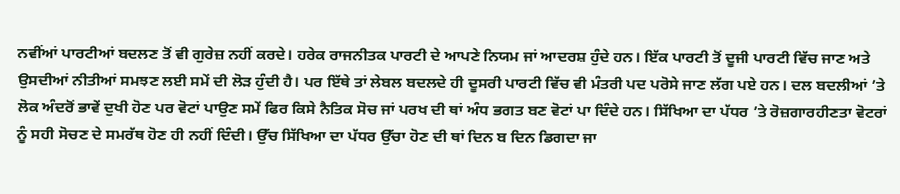ਨਵੀਂਆਂ ਪਾਰਟੀਆਂ ਬਦਲਣ ਤੋਂ ਵੀ ਗੁਰੇਜ਼ ਨਹੀਂ ਕਰਦੇ। ਹਰੇਕ ਰਾਜਨੀਤਕ ਪਾਰਟੀ ਦੇ ਆਪਣੇ ਨਿਯਮ ਜਾਂ ਆਦਰਸ਼ ਹੁੰਦੇ ਹਨ। ਇੱਕ ਪਾਰਟੀ ਤੋਂ ਦੂਜੀ ਪਾਰਟੀ ਵਿੱਚ ਜਾਣ ਅਤੇ ਉਸਦੀਆਂ ਨੀਤੀਆਂ ਸਮਝਣ ਲਈ ਸਮੇਂ ਦੀ ਲੋੜ ਹੁੰਦੀ ਹੈ। ਪਰ ਇੱਥੇ ਤਾਂ ਲੇਬਲ ਬਦਲਦੇ ਹੀ ਦੂਸਰੀ ਪਾਰਟੀ ਵਿੱਚ ਵੀ ਮੰਤਰੀ ਪਦ ਪਰੋਸੇ ਜਾਣ ਲੱਗ ਪਏ ਹਨ। ਦਲ ਬਦਲੀਆਂ ’ਤੇ ਲੋਕ ਅੰਦਰੋਂ ਭਾਵੇਂ ਦੁਖੀ ਹੋਣ ਪਰ ਵੋਟਾਂ ਪਾਉਣ ਸਮੇਂ ਫਿਰ ਕਿਸੇ ਨੈਤਿਕ ਸੋਚ ਜਾਂ ਪਰਖ ਦੀ ਥਾਂ ਅੰਧ ਭਗਤ ਬਣ ਵੋਟਾਂ ਪਾ ਦਿੰਦੇ ਹਨ। ਸਿੱਖਿਆ ਦਾ ਪੱਧਰ ’ਤੇ ਰੋਜ਼ਗਾਰਹੀਣਤਾ ਵੋਟਰਾਂ ਨੂੰ ਸਹੀ ਸੋਚਣ ਦੇ ਸਮਰੱਥ ਹੋਣ ਹੀ ਨਹੀਂ ਦਿੰਦੀ। ਉੱਚ ਸਿੱਖਿਆ ਦਾ ਪੱਧਰ ਉੱਚਾ ਹੋਣ ਦੀ ਥਾਂ ਦਿਨ ਬ ਦਿਨ ਡਿਗਦਾ ਜਾ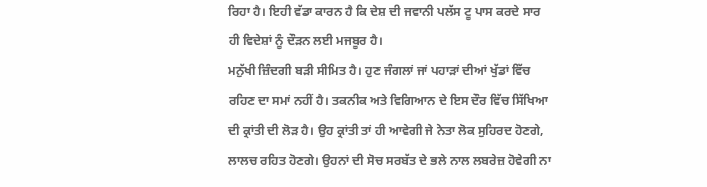ਰਿਹਾ ਹੈ। ਇਹੀ ਵੱਡਾ ਕਾਰਨ ਹੈ ਕਿ ਦੇਸ਼ ਦੀ ਜਵਾਨੀ ਪਲੱਸ ਟੂ ਪਾਸ ਕਰਦੇ ਸਾਰ ਹੀ ਵਿਦੇਸ਼ਾਂ ਨੂੰ ਦੌੜਨ ਲਈ ਮਜਬੂਰ ਹੈ।
ਮਨੁੱਖੀ ਜ਼ਿੰਦਗੀ ਬੜੀ ਸੀਮਿਤ ਹੈ। ਹੁਣ ਜੰਗਲਾਂ ਜਾਂ ਪਹਾੜਾਂ ਦੀਆਂ ਖੁੱਡਾਂ ਵਿੱਚ ਰਹਿਣ ਦਾ ਸਮਾਂ ਨਹੀਂ ਹੈ। ਤਕਨੀਕ ਅਤੇ ਵਿਗਿਆਨ ਦੇ ਇਸ ਦੌਰ ਵਿੱਚ ਸਿੱਖਿਆ ਦੀ ਕ੍ਰਾਂਤੀ ਦੀ ਲੋੜ ਹੈ। ਉਹ ਕ੍ਰਾਂਤੀ ਤਾਂ ਹੀ ਆਵੇਗੀ ਜੇ ਨੇਤਾ ਲੋਕ ਸੁਹਿਰਦ ਹੋਣਗੇ, ਲਾਲਚ ਰਹਿਤ ਹੋਣਗੇ। ਉਹਨਾਂ ਦੀ ਸੋਚ ਸਰਬੱਤ ਦੇ ਭਲੇ ਨਾਲ ਲਬਰੇਜ਼ ਹੋਵੇਗੀ ਨਾ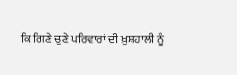ਕਿ ਗਿਣੇ ਚੁਣੇ ਪਰਿਵਾਰਾਂ ਦੀ ਖ਼ੁਸ਼ਹਾਲੀ ਨੂੰ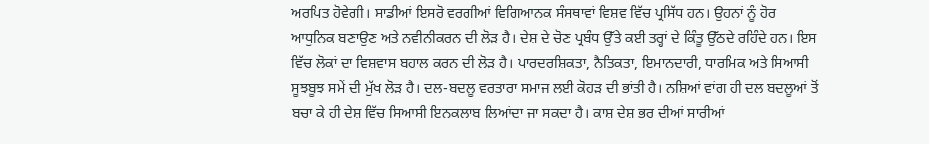ਅਰਪਿਤ ਹੋਵੇਗੀ। ਸਾਡੀਆਂ ਇਸਰੋ ਵਰਗੀਆਂ ਵਿਗਿਆਨਕ ਸੰਸਥਾਵਾਂ ਵਿਸ਼ਵ ਵਿੱਚ ਪ੍ਰਸਿੱਧ ਹਨ। ਉਹਨਾਂ ਨੂੰ ਹੋਰ ਆਧੁਨਿਕ ਬਣਾਉਣ ਅਤੇ ਨਵੀਨੀਕਰਨ ਦੀ ਲੋੜ ਹੈ। ਦੇਸ਼ ਦੇ ਚੋਣ ਪ੍ਰਬੰਧ ਉੱਤੇ ਕਈ ਤਰ੍ਹਾਂ ਦੇ ਕਿੰਤੂ ਉੱਠਦੇ ਰਹਿੰਦੇ ਹਨ। ਇਸ ਵਿੱਚ ਲੋਕਾਂ ਦਾ ਵਿਸ਼ਵਾਸ ਬਹਾਲ ਕਰਨ ਦੀ ਲੋੜ ਹੈ। ਪਾਰਦਰਸ਼ਿਕਤਾ, ਨੈਤਿਕਤਾ, ਇਮਾਨਦਾਰੀ, ਧਾਰਮਿਕ ਅਤੇ ਸਿਆਸੀ ਸੂਝਬੂਝ ਸਮੇਂ ਦੀ ਮੁੱਖ ਲੋੜ ਹੈ। ਦਲ-ਬਦਲੂ ਵਰਤਾਰਾ ਸਮਾਜ ਲਈ ਕੋਹੜ ਦੀ ਭਾਂਤੀ ਹੈ। ਨਸ਼ਿਆਂ ਵਾਂਗ ਹੀ ਦਲ ਬਦਲੂਆਂ ਤੋਂ ਬਚਾ ਕੇ ਹੀ ਦੇਸ਼ ਵਿੱਚ ਸਿਆਸੀ ਇਨਕਲਾਬ ਲਿਆਂਦਾ ਜਾ ਸਕਦਾ ਹੈ। ਕਾਸ਼ ਦੇਸ਼ ਭਰ ਦੀਆਂ ਸਾਰੀਆਂ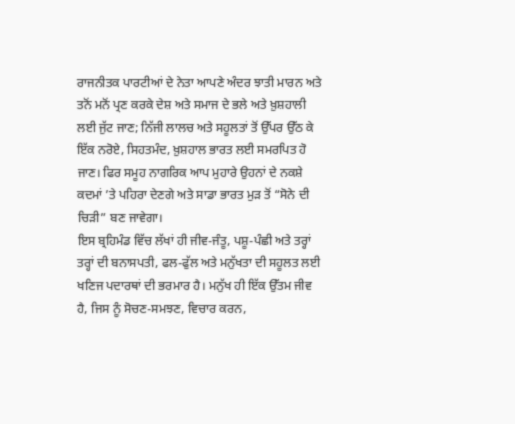ਰਾਜਨੀਤਕ ਪਾਰਟੀਆਂ ਦੇ ਨੇਤਾ ਆਪਣੇ ਅੰਦਰ ਝਾਤੀ ਮਾਰਨ ਅਤੇ ਤਨੋਂ ਮਨੋਂ ਪ੍ਰਣ ਕਰਕੇ ਦੇਸ਼ ਅਤੇ ਸਮਾਜ ਦੇ ਭਲੇ ਅਤੇ ਖ਼ੁਸ਼ਹਾਲੀ ਲਈ ਜੁੱਟ ਜਾਣ; ਨਿੱਜੀ ਲਾਲਚ ਅਤੇ ਸਹੂਲਤਾਂ ਤੋਂ ਉੱਪਰ ਉੱਠ ਕੇ ਇੱਕ ਨਰੋਏ, ਸਿਹਤਮੰਦ, ਖ਼ੁਸ਼ਹਾਲ ਭਾਰਤ ਲਈ ਸਮਰਪਿਤ ਹੋ ਜਾਣ। ਫਿਰ ਸਮੂਹ ਨਾਗਰਿਕ ਆਪ ਮੁਹਾਰੇ ਉਹਨਾਂ ਦੇ ਨਕਸ਼ੇ ਕਦਮਾਂ ’ਤੇ ਪਹਿਰਾ ਦੇਣਗੇ ਅਤੇ ਸਾਡਾ ਭਾਰਤ ਮੁੜ ਤੋਂ “ਸੋਨੇ ਦੀ ਚਿੜੀ” ਬਣ ਜਾਵੇਗਾ।
ਇਸ ਬ੍ਰਹਿਮੰਡ ਵਿੱਚ ਲੱਖਾਂ ਹੀ ਜੀਵ-ਜੰਤੂ, ਪਸ਼ੂ-ਪੰਛੀ ਅਤੇ ਤਰ੍ਹਾਂ ਤਰ੍ਹਾਂ ਦੀ ਬਨਾਸਪਤੀ, ਫਲ-ਫੁੱਲ ਅਤੇ ਮਨੁੱਖਤਾ ਦੀ ਸਹੂਲਤ ਲਈ ਖਣਿਜ ਪਦਾਰਥਾਂ ਦੀ ਭਰਮਾਰ ਹੈ। ਮਨੁੱਖ ਹੀ ਇੱਕ ਉੱਤਮ ਜੀਵ ਹੈ, ਜਿਸ ਨੂੰ ਸੋਚਣ-ਸਮਝਣ, ਵਿਚਾਰ ਕਰਨ,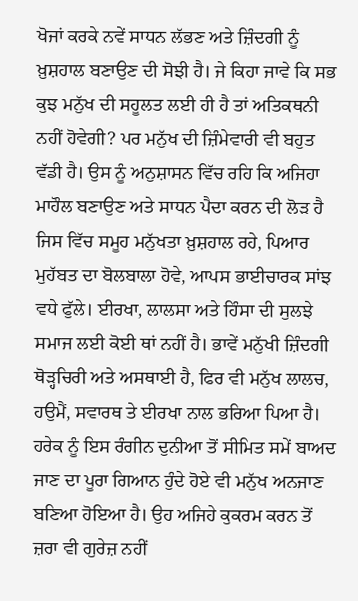ਖੋਜਾਂ ਕਰਕੇ ਨਵੇਂ ਸਾਧਨ ਲੱਭਣ ਅਤੇ ਜ਼ਿੰਦਗੀ ਨੂੰ ਖ਼ੁਸ਼ਹਾਲ ਬਣਾਉਣ ਦੀ ਸੋਝੀ ਹੈ। ਜੇ ਕਿਹਾ ਜਾਵੇ ਕਿ ਸਭ ਕੁਝ ਮਨੁੱਖ ਦੀ ਸਹੂਲਤ ਲਈ ਹੀ ਹੈ ਤਾਂ ਅਤਿਕਥਨੀ ਨਹੀਂ ਹੋਵੇਗੀ? ਪਰ ਮਨੁੱਖ ਦੀ ਜ਼ਿੰਮੇਵਾਰੀ ਵੀ ਬਹੁਤ ਵੱਡੀ ਹੈ। ਉਸ ਨੂੰ ਅਨੁਸ਼ਾਸਨ ਵਿੱਚ ਰਹਿ ਕਿ ਅਜਿਹਾ ਮਾਹੌਲ ਬਣਾਉਣ ਅਤੇ ਸਾਧਨ ਪੈਦਾ ਕਰਨ ਦੀ ਲੋੜ ਹੈ ਜਿਸ ਵਿੱਚ ਸਮੂਹ ਮਨੁੱਖਤਾ ਖ਼ੁਸ਼ਹਾਲ ਰਹੇ, ਪਿਆਰ ਮੁਹੱਬਤ ਦਾ ਬੋਲਬਾਲਾ ਹੋਵੇ, ਆਪਸ ਭਾਈਚਾਰਕ ਸਾਂਝ ਵਧੇ ਫੁੱਲੇ। ਈਰਖਾ, ਲਾਲਸਾ ਅਤੇ ਹਿੰਸਾ ਦੀ ਸੁਲਝੇ ਸਮਾਜ ਲਈ ਕੋਈ ਥਾਂ ਨਹੀਂ ਹੈ। ਭਾਵੇਂ ਮਨੁੱਖੀ ਜ਼ਿੰਦਗੀ ਥੋੜ੍ਹਚਿਰੀ ਅਤੇ ਅਸਥਾਈ ਹੈ, ਫਿਰ ਵੀ ਮਨੁੱਖ ਲਾਲਚ, ਹਉਮੈਂ, ਸਵਾਰਥ ਤੇ ਈਰਖਾ ਨਾਲ ਭਰਿਆ ਪਿਆ ਹੈ। ਹਰੇਕ ਨੂੰ ਇਸ ਰੰਗੀਨ ਦੁਨੀਆ ਤੋਂ ਸੀਮਿਤ ਸਮੇਂ ਬਾਅਦ ਜਾਣ ਦਾ ਪੂਰਾ ਗਿਆਨ ਹੁੰਦੇ ਹੋਏ ਵੀ ਮਨੁੱਖ ਅਨਜਾਣ ਬਣਿਆ ਹੋਇਆ ਹੈ। ਉਹ ਅਜਿਹੇ ਕੁਕਰਮ ਕਰਨ ਤੋਂ ਜ਼ਰਾ ਵੀ ਗੁਰੇਜ਼ ਨਹੀਂ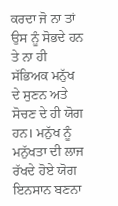ਕਰਦਾ ਜੋ ਨਾ ਤਾਂ ਉਸ ਨੂੰ ਸੋਭਦੇ ਹਨ ਤੇ ਨਾ ਹੀ ਸੱਭਿਅਕ ਮਨੁੱਖ ਦੇ ਸੁਣਨ ਅਤੇ ਸੋਚਣ ਦੇ ਹੀ ਯੋਗ ਹਨ। ਮਨੁੱਖ ਨੂੰ ਮਨੁੱਖਤਾ ਦੀ ਲਾਜ ਰੱਖਦੇ ਹੋਏ ਯੋਗ ਇਨਸਾਨ ਬਣਨਾ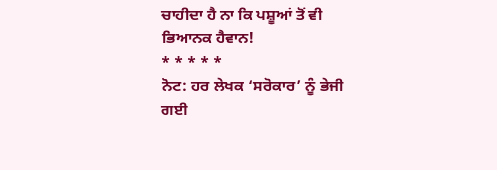ਚਾਹੀਦਾ ਹੈ ਨਾ ਕਿ ਪਸ਼ੂਆਂ ਤੋਂ ਵੀ ਭਿਆਨਕ ਹੈਵਾਨ!
* * * * *
ਨੋਟ: ਹਰ ਲੇਖਕ ‘ਸਰੋਕਾਰ’ ਨੂੰ ਭੇਜੀ ਗਈ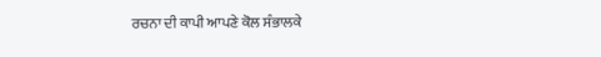ਰਚਨਾ ਦੀ ਕਾਪੀ ਆਪਣੇ ਕੋਲ ਸੰਭਾਲਕੇ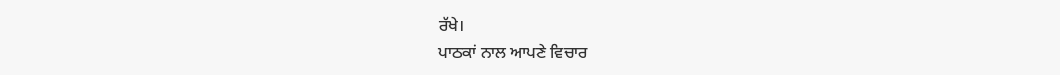ਰੱਖੇ।
ਪਾਠਕਾਂ ਨਾਲ ਆਪਣੇ ਵਿਚਾਰ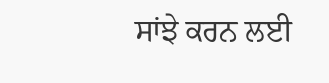ਸਾਂਝੇ ਕਰਨ ਲਈ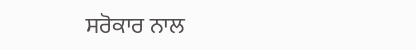ਸਰੋਕਾਰ ਨਾਲ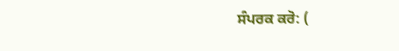ਸੰਪਰਕ ਕਰੋ: (